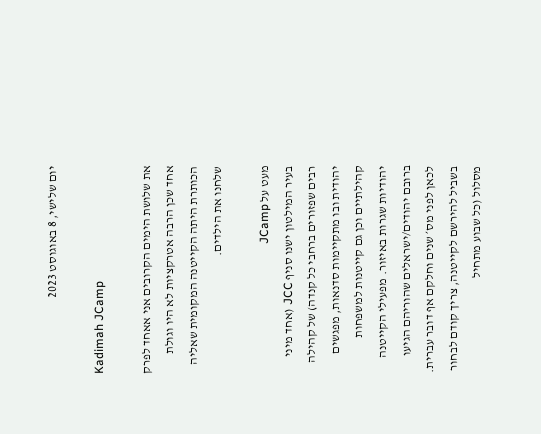יום שלישי, 8 באוגוסט 2023

Kadimah JCamp

את שלושת הימים הקרובים אני אאחד לפרק אחד שכן הרבה אטרקציות לא היו וגולת הכותרת היתה הקייטנה המקומית שאליה שלחנו את הילדים.

מעט על JCamp
בעיר המילטון ישנו סניף JCC (אחד מיני רבים שפזורים ברחבי כל קנדה) של קהילה יהודית ובו מתקיימות סדנאות, מפגשים קהילתיים וכן גם קייטנות למשפחות יהודיות שגרות באיזור. מפעילי הקייטנה ברובם יהודים/ישראלים שהוריהם הגיעו לכאן לפני מס׳ שנים וחלקם אף דובר עברית. בשביל להירשם לקייטנה, צריך קודם לבחור מסלול (כל שבוע מתחיל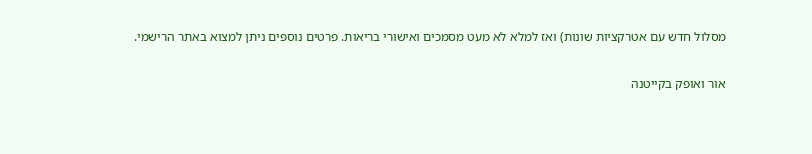מסלול חדש עם אטרקציות שונות) ואז למלא לא מעט מסמכים ואישורי בריאות. פרטים נוספים ניתן למצוא באתר הרישמי.

אור ואופק בקייטנה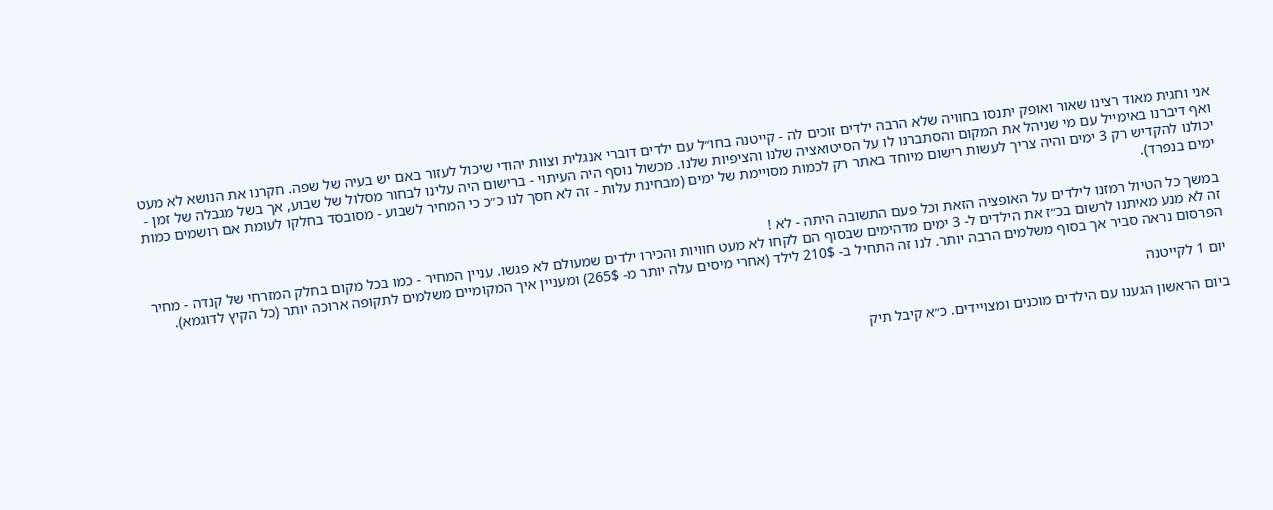אני וחגית מאוד רצינו שאור ואופק יתנסו בחוויה שלא הרבה ילדים זוכים לה - קייטנה בחו״ל עם ילדים דוברי אנגלית וצוות יהודי שיכול לעזור באם יש בעיה של שפה. חקרנו את הנושא לא מעט ואף דיברנו באימייל עם מי שניהל את המקום והסתברנו לו על הסיטואציה שלנו והציפיות שלנו. מכשול נוסף היה העיתוי - ברישום היה עלינו לבחור מסלול של שבוע, אך בשל מגבלה של זמן - יכולנו להקדיש רק 3 ימים והיה צריך לעשות רישום מיוחד באתר רק לכמות מסויימת של ימים (מבחינת עלות - זה לא חסך לנו כ״כ כי המחיר לשבוע - מסובסד בחלקו לעומת אם רושמים כמות ימים בנפרד).

במשך כל הטיול רמזנו לילדים על האופציה הזאת וכל פעם התשובה היתה - לא !
זה לא מנע מאיתנו לרשום בכ״ז את הילדים ל- 3 ימים מדהימים שבסוף הם לקחו לא מעט חוויות והכירו ילדים שמעולם לא פגשו. עניין המחיר - כמו בכל מקום בחלק המזרחי של קנדה - מחיר הפרסום נראה סביר אך בסוף משלמים הרבה יותר. לנו זה התחיל ב- 210$ לילד (אחרי מיסים עלה יותר מ- 265$) ומעניין איך המקומיים משלמים לתקופה ארוכה יותר (כל הקיץ לדוגמא).

יום 1 לקייטנה

ביום הראשון הגענו עם הילדים מוכנים ומצויידים. כ״א קיבל תיק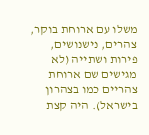משלו עם ארוחת בוקר, צהרים, נישנושים, פירות ושתייה (לא מגישים שם ארוחת צהריים כמו בצהרון בישראל). היה קצת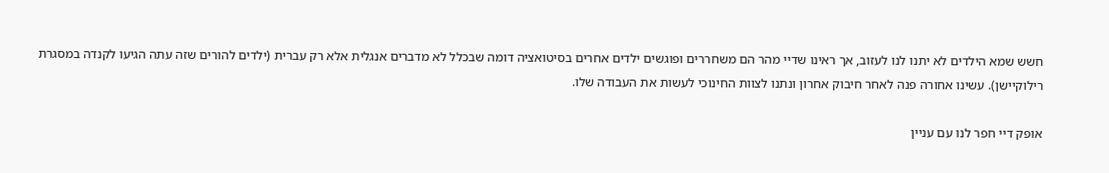חשש שמא הילדים לא יתנו לנו לעזוב, אך ראינו שדיי מהר הם משחררים ופוגשים ילדים אחרים בסיטואציה דומה שבכלל לא מדברים אנגלית אלא רק עברית (ילדים להורים שזה עתה הגיעו לקנדה במסגרת רילוקיישן). עשינו אחורה פנה לאחר חיבוק אחרון ונתנו לצוות החינוכי לעשות את העבודה שלו.

אופק דיי חפר לנו עם עניין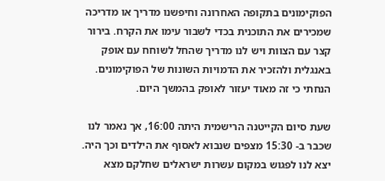הפוקימונים בתקופה האחרונה וחיפשנו מדריך או מדריכה שמכירים את התוכנית בכדי לשבור עימו את הקרח. בירור קצר עם הצוות ויש לנו מדריך שהחל לשוחח עם אופק באנגלית ולהזכיר את הדמויות השונות של הפוקימונים. הנחתי כי זה מאוד יעזור לאופק בהמשך היום.

שעת סיום הקייטנה הרישמית היתה 16:00, אך נאמר לנו שכבר ב- 15:30 מצפים שנבוא לאסוף את הילדים וכך היה. יצא לנו לפגוש במקום עשרות ישראלים שחלקם מצא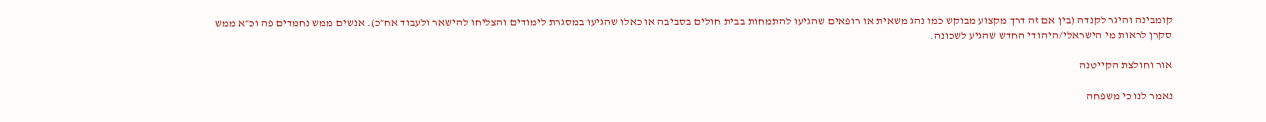קומבינה והיגר לקנדה (בין אם זה דרך מקצוע מבוקש כמו נהג משאית או רופאים שהגיעו להתמחות בבית חולים בסביבה או כאלו שהגיעו במסגרת לימודים והצליחו להישאר ולעבוד אח״כ). אנשים ממש נחמדים פה וכ״א ממש סקרן לראות מי הישראלי/היהודי החדש שהגיע לשכונה.

אור וחולצת הקייטנה

נאמר לנו כי משפחה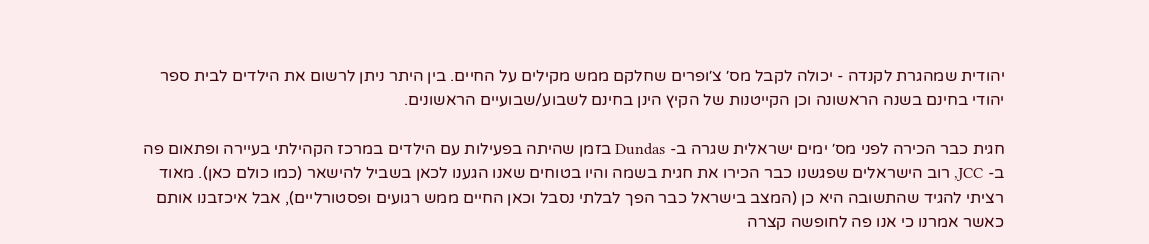יהודית שמהגרת לקנדה - יכולה לקבל מס׳ צ׳ופרים שחלקם ממש מקילים על החיים. בין היתר ניתן לרשום את הילדים לבית ספר יהודי בחינם בשנה הראשונה וכן הקייטנות של הקיץ הינן בחינם לשבוע/שבועיים הראשונים.

חגית כבר הכירה לפני מס׳ ימים ישראלית שגרה ב- Dundas בזמן שהיתה בפעילות עם הילדים במרכז הקהילתי בעיירה ופתאום פה ב- JCC, רוב הישראלים שפגשנו כבר הכירו את חגית בשמה והיו בטוחים שאנו הגענו לכאן בשביל להישאר (כמו כולם כאן). מאוד רציתי להגיד שהתשובה היא כן (המצב בישראל כבר הפך לבלתי נסבל וכאן החיים ממש רגועים ופסטורליים), אבל איכזבנו אותם כאשר אמרנו כי אנו פה לחופשה קצרה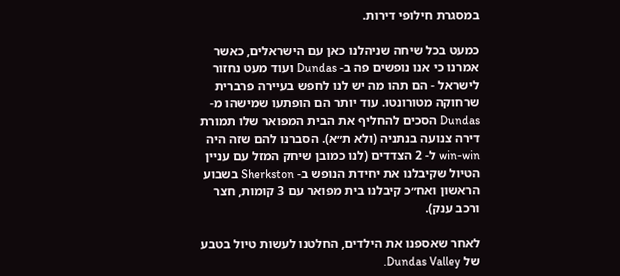במסגרת חילופי דירות.

כמעט בכל שיחה שניהלנו כאן עם הישראלים, כאשר אמרנו כי אנו נופשים פה ב- Dundas ועוד מעט נחזור לישראל - הם תהו מה יש לנו לחפש בעיירה פרברית שרחוקה מטורונטו. עוד יותר הם הופתעו שמישהו מ- Dundas הסכים להחליף את הבית המפואר שלו תמורת דירה צנועה בנתניה (ולא ת״א). הסברנו להם שזה היה win-win ל- 2 הצדדים (לנו כמובן שיחק המזל עם עניין הטיול שקיבלנו את יחידת הנופש ב- Sherkston בשבוע הראשון ואח״כ קיבלנו בית מפואר עם 3 קומות, חצר ורכב ענק).

לאחר שאספנו את הילדים, החלטנו לעשות טיול בטבע של Dundas Valley.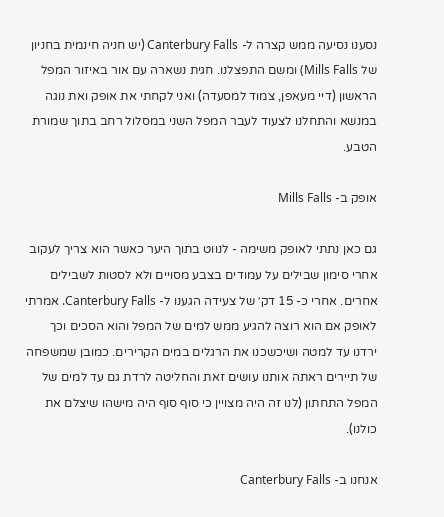נסענו נסיעה ממש קצרה ל- Canterbury Falls (יש חניה חינמית בחניון של Mills Falls) ומשם התפצלנו. חגית נשארה עם אור באיזור המפל הראשון (דיי מעאפן, צמוד למסעדה) ואני לקחתי את אופק ואת נוגה במנשא והתחלנו לצעוד לעבר המפל השני במסלול רחב בתוך שמורת הטבע.

אופק ב- Mills Falls

גם כאן נתתי לאופק משימה - לנווט בתוך היער כאשר הוא צריך לעקוב אחרי סימון שבילים על עמודים בצבע מסויים ולא לסטות לשבילים אחרים. אחרי כ- 15 דק׳ של צעידה הגענו ל- Canterbury Falls. אמרתי לאופק אם הוא רוצה להגיע ממש למים של המפל והוא הסכים וכך ירדנו עד למטה ושיכשכנו את הרגלים במים הקרירים. כמובן שמשפחה של תיירים ראתה אותנו עושים זאת והחליטה לרדת גם עד למים של המפל התחתון (לנו זה היה מצויין כי סוף סוף היה מישהו שיצלם את כולנו).

אנחנו ב- Canterbury Falls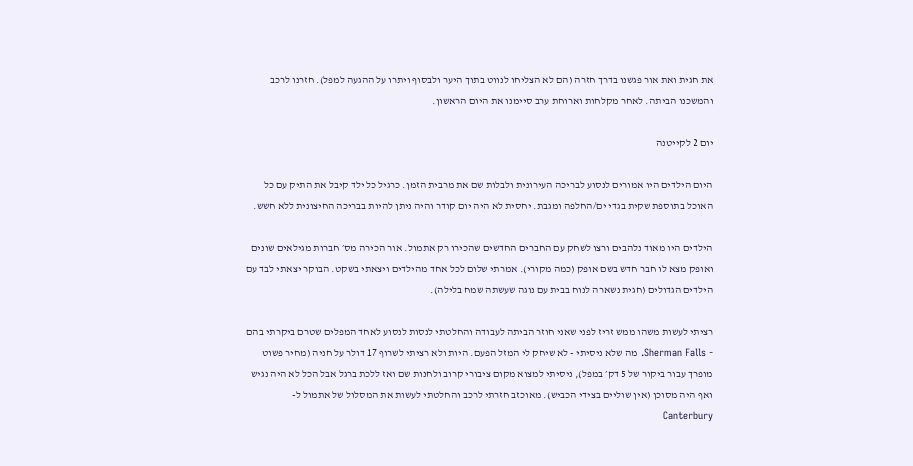את חגית ואת אור פגשנו בדרך חזרה (הם לא הצליחו לנווט בתוך היער ולבסוף ויתרו על ההגעה למפל). חזרנו לרכב והמשכנו הביתה. לאחר מקלחות וארוחת ערב סיימנו את היום הראשון.

יום 2 לקייטנה

היום הילדים היו אמורים לנסוע לבריכה העירונית ולבלות שם את מרבית הזמן. כרגיל כל ילד קיבל את התיק עם כל האוכל בתוספת שקית בגדי ים/החלפה ומגבת. יחסית לא היה יום קודר והיה ניתן להיות בבריכה החיצונית ללא חשש.

הילדים היו מאוד נלהבים ורצו לשחק עם החברים החדשים שהכירו רק אתמול. אור הכירה מס׳ חברות מגילאים שונים ואופק מצא לו חבר חדש בשם אופק (כמה מקורי). אמרתי שלום לכל אחד מהילדים ויצאתי בשקט. הבוקר יצאתי לבד עם הילדים הגדולים (חגית נשארה לנוח בבית עם נוגה שעשתה שמח בלילה).

רציתי לעשות משהו ממש זריז לפני שאני חוזר הביתה לעבודה והחלטתי לנסות לנסוע לאחד המפלים שטרם ביקרתי בהם - Sherman Falls. מה שלא ניסיתי - לא שיחק לי המזל הפעם. היות ולא רציתי לשרוף 17 דולר על חניה (מחיר פשוט מופרך עבור ביקור של 5 דק׳ במפל), ניסיתי למצוא מקום ציבורי קרוב ולחנות שם ואז ללכת ברגל אבל הכל לא היה נגיש ואף היה מסוכן (אין שוליים בצידי הכביש). מאוכזב חזרתי לרכב והחלטתי לעשות את המסלול של אתמול ל- Canterbury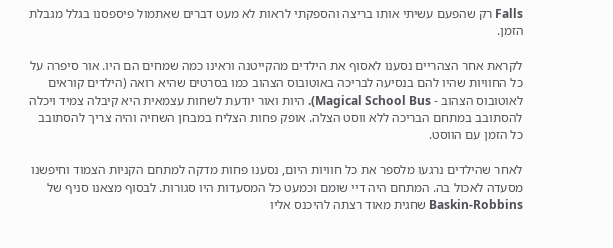Falls רק שהפעם עשיתי אותו בריצה והספקתי לראות לא מעט דברים שאתמול פיספסנו בגלל מגבלת הזמן.

לקראת אחר הצהריים נסענו לאסוף את הילדים מהקייטנה וראינו כמה שמחים הם היו. אור סיפרה על כל החוויות שהיו להם בנסיעה לבריכה באוטובוס הצהוב כמו בסרטים שהיא רואה (הילדים קוראים לאוטובוס הצהוב - Magical School Bus). היות ואור יודעת לשחות עצמאית היא קיבלה צמיד ויכלה להסתובב במתחם הבריכה ללא ווסט הצלה. אופק פחות הצליח במבחן השחיה והיה צריך להסתובב כל הזמן עם הווסט.

לאחר שהילדים נרגעו מלספר את כל חוויות היום, נסענו פחות מדקה למתחם הקניות הצמוד וחיפשנו מסעדה לאכול בה. המתחם היה דיי שומם וכמעט כל המסעדות היו סגורות. לבסוף מצאנו סניף של Baskin-Robbins שחגית מאוד רצתה להיכנס אליו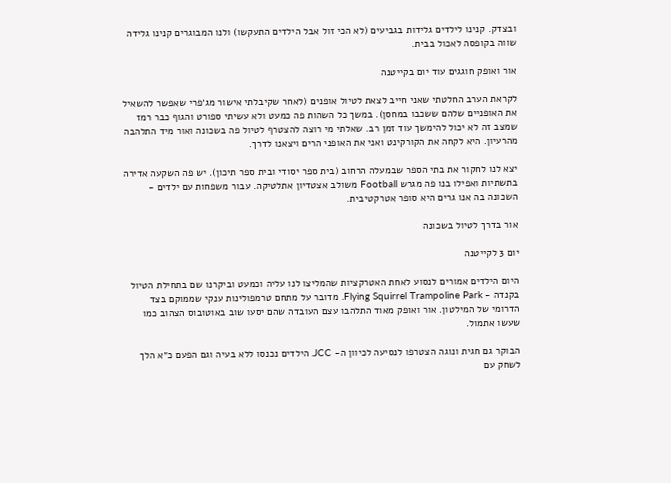ובצדק. קנינו לילדים גלידות בגביעים (לא הכי זול אבל הילדים התעקשו) ולנו המבוגרים קנינו גלידה שווה בקופסה לאכול בבית.

אור ואופק חוגגים עוד יום בקייטנה

לקראת הערב החלטתי שאני חייב לצאת לטיול אופנים (לאחר שקיבלתי אישור מג׳פרי שאפשר להשאיל את האופניים שלהם ששכבו במחסן). במשך כל השהות פה כמעט ולא עשיתי ספורט והגוף כבר רמז שמצב זה לא יכול להימשך עוד זמן רב. שאלתי מי רוצה להצטרף לטיול פה בשכונה ואור מיד התלהבה מהרעיון. היא לקחה את הקורקינט ואני את האופני הרים ויצאנו לדרך.

יצא לנו לחקור את בתי הספר שבמעלה הרחוב (בית ספר יסודי ובית ספר תיכון). יש פה השקעה אדירה בתשתיות ואפילו בנו פה מגרש Football משולב אצטדיון אתלטיקה. עבור משפחות עם ילדים - השכונה בה אנו גרים היא סופר אטרקטיבית.

אור בדרך לטיול בשכונה

יום 3 לקייטנה

היום הילדים אמורים לנסוע לאחת האטרקציות שהמליצו לנו עליה וכמעט וביקרנו שם בתחילת הטיול בקנדה - Flying Squirrel Trampoline Park. מדובר על מתחם טרמפולינות ענקי שממוקם בצד הדרומי של המילטון. אור ואופק מאוד התלהבו עצם העובדה שהם יסעו שוב באוטובוס הצהוב כמו שעשו אתמול.

הבוקר גם חגית ונוגה הצטרפו לנסיעה לכיוון ה- JCC. הילדים נכנסו ללא בעיה וגם הפעם כ״א הלך לשחק עם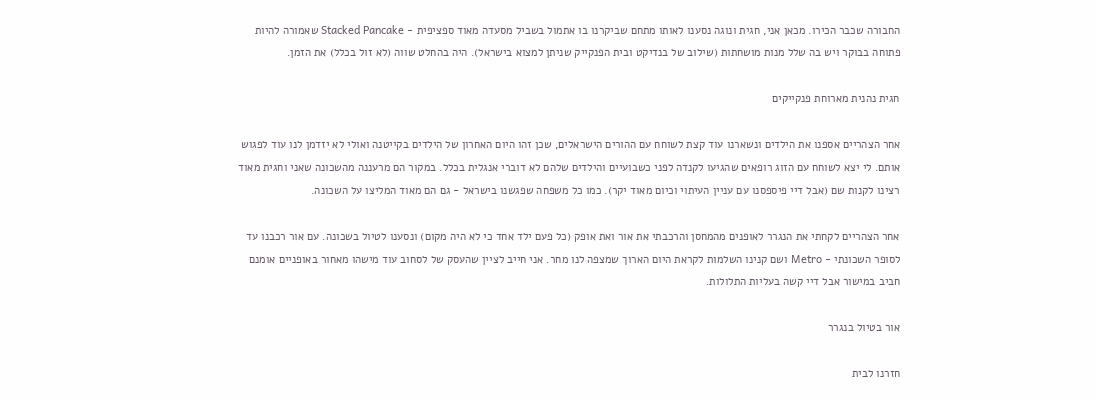החבורה שכבר הכירו. מכאן אני, חגית ונוגה נסענו לאותו מתחם שביקרנו בו אתמול בשביל מסעדה מאוד ספציפית - Stacked Pancake שאמורה להיות פתוחה בבוקר ויש בה שלל מנות מושחתות (שילוב של בנדיקט ובית הפנקייק שניתן למצוא בישראל). היה בהחלט שווה (לא זול בכלל) את הזמן.

חגית נהנית מארוחת פנקייקים

אחר הצהריים אספנו את הילדים ונשארנו עוד קצת לשוחח עם ההורים הישראלים, שכן זהו היום האחרון של הילדים בקייטנה ואולי לא יזדמן לנו עוד לפגוש אותם. לי יצא לשוחח עם הזוג רופאים שהגיעו לקנדה לפני כשבועיים והילדים שלהם לא דוברי אנגלית בכלל. במקור הם מרעננה מהשכונה שאני וחגית מאוד רצינו לקנות שם (אבל דיי פיספסנו עם עניין העיתוי וכיום מאוד יקר). כמו כל משפחה שפגשנו בישראל - גם הם מאוד המליצו על השכונה.

אחר הצהריים לקחתי את הנגרר לאופנים מהמחסן והרכבתי את אור ואת אופק (כל פעם ילד אחד כי לא היה מקום) ונסענו לטיול בשכונה. עם אור רכבנו עד לסופר השכונתי - Metro ושם קנינו השלמות לקראת היום הארוך שמצפה לנו מחר. אני חייב לציין שהעסק של לסחוב עוד מישהו מאחור באופניים אומנם חביב במישור אבל דיי קשה בעליות התלולות.

אור בטיול בנגרר

חזרנו לבית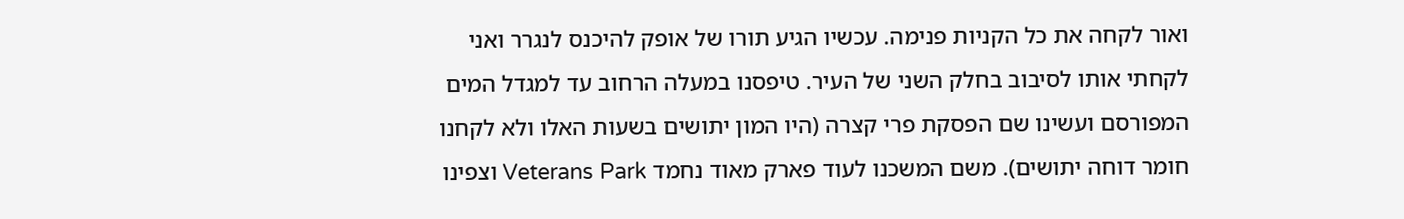ואור לקחה את כל הקניות פנימה. עכשיו הגיע תורו של אופק להיכנס לנגרר ואני לקחתי אותו לסיבוב בחלק השני של העיר. טיפסנו במעלה הרחוב עד למגדל המים המפורסם ועשינו שם הפסקת פרי קצרה (היו המון יתושים בשעות האלו ולא לקחנו חומר דוחה יתושים). משם המשכנו לעוד פארק מאוד נחמד Veterans Park וצפינו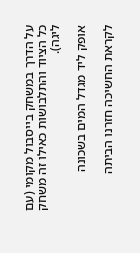על הדרך במשחק בייסבול מקומי (עם כל הציוד והתלבושות כאילו זה משחק ליגה).

אופק ליד מגדל המים בשכונה

לקראת החשיכה חזרנו הביתה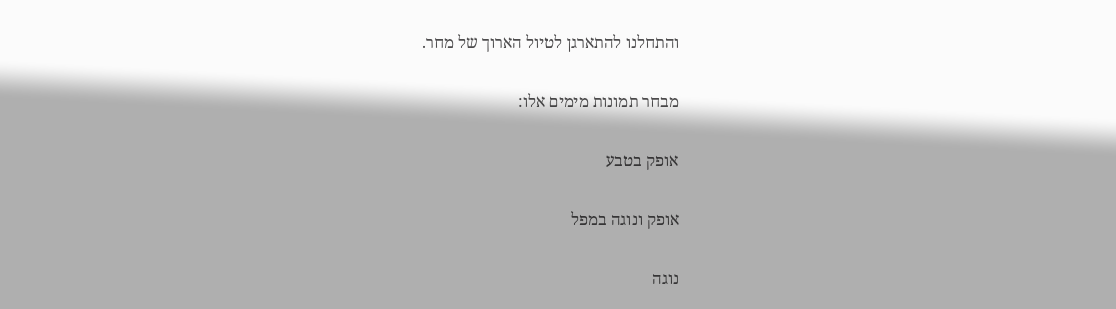והתחלנו להתארגן לטיול הארוך של מחר.

מבחר תמונות מימים אלו:

אופק בטבע

אופק ונוגה במפל

נוגה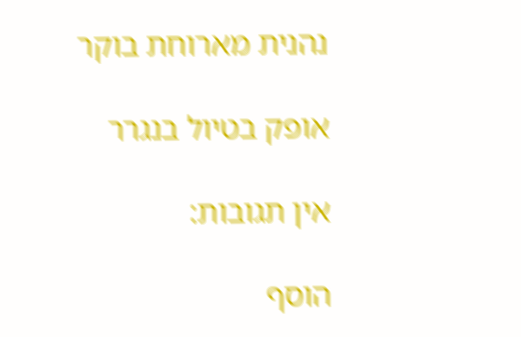נהנית מארוחת בוקר

אופק בטיול בנגרר

אין תגובות:

הוסף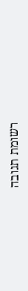רשומת תגובה